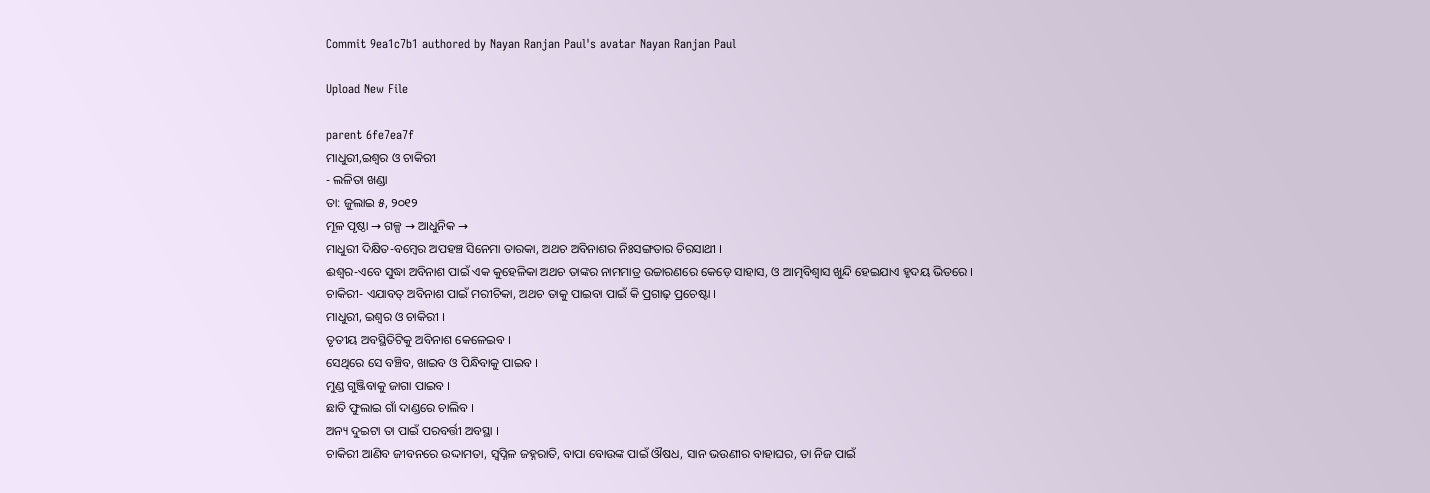Commit 9ea1c7b1 authored by Nayan Ranjan Paul's avatar Nayan Ranjan Paul

Upload New File

parent 6fe7ea7f
ମାଧୁରୀ,ଇଶ୍ବର ଓ ଚାକିରୀ
- ଲଳିତା ଖଣ୍ଡା
ତା: ଜୁଲାଇ ୫, ୨୦୧୨
ମୂଳ ପୃଷ୍ଠା → ଗଳ୍ପ → ଆଧୁନିକ →
ମାଧୁରୀ ଦିକ୍ଷିତ-ବମ୍ବେର ଅପହଞ୍ଚ ସିନେମା ତାରକା, ଅଥଚ ଅବିନାଶର ନିଃସଙ୍ଗତାର ଚିରସାଥୀ ।
ଈଶ୍ବର-ଏବେ ସୁଦ୍ଧା ଅବିନାଶ ପାଇଁ ଏକ କୁହେଳିକା ଅଥଚ ତାଙ୍କର ନାମମାତ୍ର ଉଚ୍ଚାରଣରେ କେଡ଼େ ସାହାସ, ଓ ଆତ୍ମବିଶ୍ବାସ ଖୁନ୍ଦି ହେଇଯାଏ ହୃଦୟ ଭିତରେ ।
ଚାକିରୀ- ଏଯାବତ୍‌ ଅବିନାଶ ପାଇଁ ମରୀଚିକା, ଅଥଚ ତାକୁ ପାଇବା ପାଇଁ କି ପ୍ରଗାଢ଼ ପ୍ରଚେଷ୍ଟା ।
ମାଧୁରୀ, ଇଶ୍ବର ଓ ଚାକିରୀ ।
ତୃତୀୟ ଅବସ୍ଥିତିଟିକୁ ଅବିନାଶ କେଳେଇବ ।
ସେଥିରେ ସେ ବଞ୍ଚିବ, ଖାଇବ ଓ ପିନ୍ଧିବାକୁ ପାଇବ ।
ମୁଣ୍ଡ ଗୁଞ୍ଜିବାକୁ ଜାଗା ପାଇବ ।
ଛାତି ଫୁଲାଇ ଗାଁ ଦାଣ୍ଡରେ ଚାଲିବ ।
ଅନ୍ୟ ଦୁଇଟା ତା ପାଇଁ ପରବର୍ତ୍ତୀ ଅବସ୍ଥା ।
ଚାକିରୀ ଆଣିବ ଜୀବନରେ ଉଦ୍ଦାମତା, ସ୍ବପ୍ନିଳ ଜହ୍ନରାତି, ବାପା ବୋଉଙ୍କ ପାଇଁ ଔଷଧ, ସାନ ଭଉଣୀର ବାହାଘର, ତା ନିଜ ପାଇଁ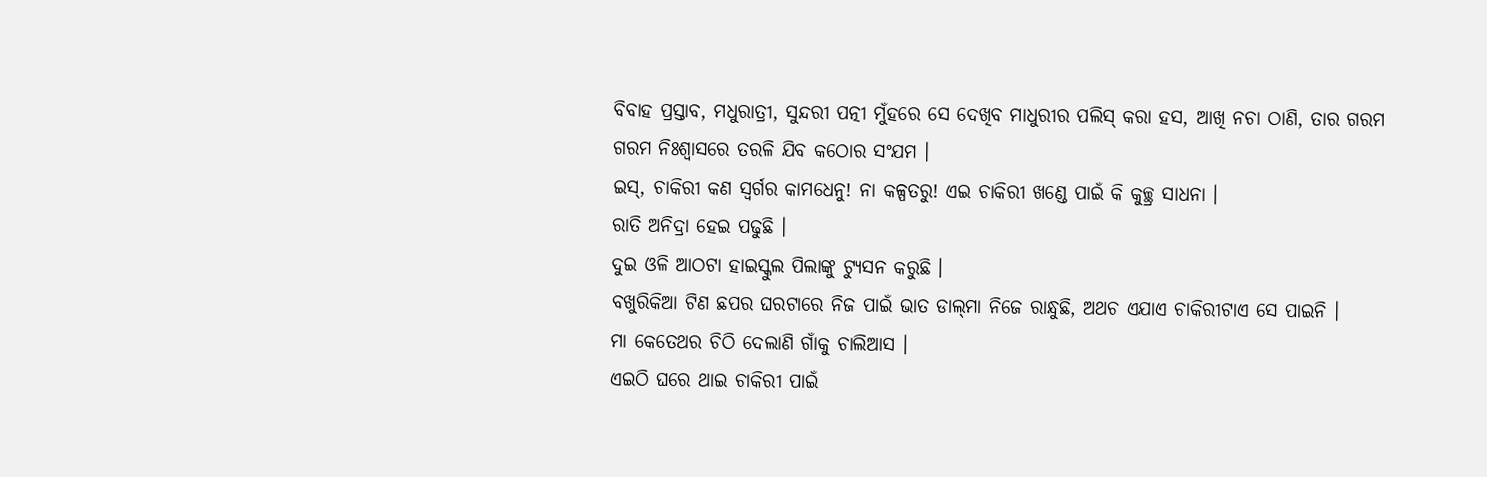ବିବାହ ପ୍ରସ୍ତାବ, ମଧୁରାତ୍ରୀ, ସୁନ୍ଦରୀ ପତ୍ନୀ ମୁଁହରେ ସେ ଦେଖିବ ମାଧୁରୀର ପଲିସ୍‌ କରା ହସ, ଆଖି ନଚା ଠାଣି, ତାର ଗରମ ଗରମ ନିଃଶ୍ବାସରେ ତରଳି ଯିବ କଠୋର ସଂଯମ ।
ଇସ୍‌, ଚାକିରୀ କଣ ସ୍ବର୍ଗର କାମଧେନୁ! ନା କଳ୍ପତରୁ! ଏଇ ଚାକିରୀ ଖଣ୍ଡେ ପାଇଁ କି କୁଚ୍ଛ୍ର ସାଧନା ।
ରାତି ଅନିଦ୍ରା ହେଇ ପଢୁଛି ।
ଦୁଇ ଓଳି ଆଠଟା ହାଇସ୍କୁଲ ପିଲାଙ୍କୁ ଟ୍ୟୁସନ କରୁଛି ।
ବଖୁରିକିଆ ଟିଣ ଛପର ଘରଟାରେ ନିଜ ପାଇଁ ଭାତ ଡାଲ୍‌ମା ନିଜେ ରାନ୍ଧୁଛି, ଅଥଚ ଏଯାଏ ଚାକିରୀଟାଏ ସେ ପାଇନି ।
ମା କେତେଥର ଚିଠି ଦେଲାଣି ଗାଁକୁ ଚାଲିଆସ ।
ଏଇଠି ଘରେ ଥାଇ ଚାକିରୀ ପାଇଁ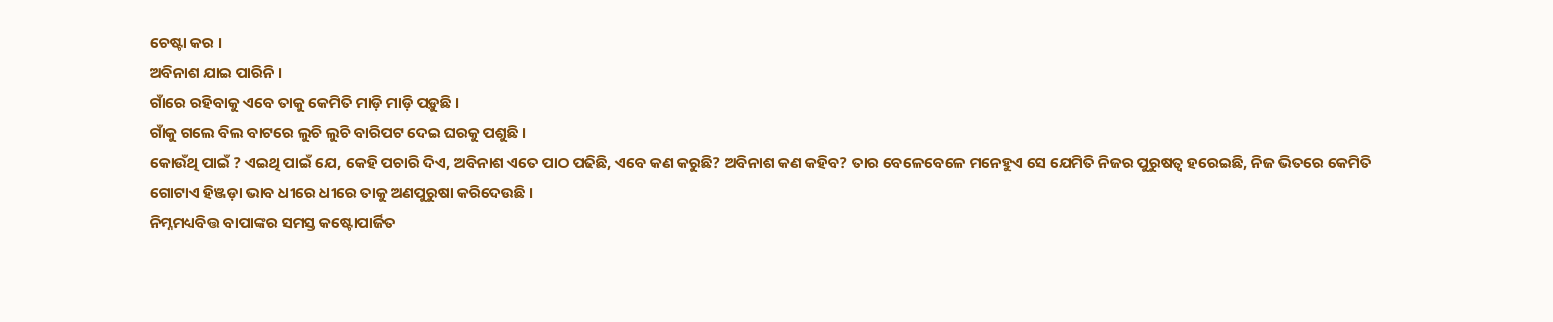ଚେଷ୍ଟା କର ।
ଅବିନାଶ ଯାଇ ପାରିନି ।
ଗାଁରେ ରହିବାକୁ ଏବେ ତାକୁ କେମିତି ମାଡ଼ି ମାଡ଼ି ପଡ଼ୁଛି ।
ଗାଁକୁ ଗଲେ ବିଲ ବାଟରେ ଲୁଚି ଲୁଚି ବାରିପଟ ଦେଇ ଘରକୁ ପଶୁଛି ।
କୋଉଁଥି ପାଇଁ ? ଏଇଥି ପାଇଁ ଯେ, କେହି ପଚାରି ଦିଏ, ଅବିନାଶ ଏତେ ପାଠ ପଢିଛି, ଏବେ କଣ କରୁଛି? ଅବିନାଶ କଣ କହିବ? ତାର ବେଳେବେଳେ ମନେହୁଏ ସେ ଯେମିତି ନିଜର ପୁରୁଷତ୍ବ ହରେଇଛି, ନିଜ ଭିତରେ କେମିତି ଗୋଟାଏ ହିଞ୍ଜଡ଼ା ଭାବ ଧୀରେ ଧୀରେ ତାକୁ ଅଣପୁରୁଷା କରିଦେଉଛି ।
ନିମ୍ନମଧ୍ୟବିତ୍ତ ବାପାଙ୍କର ସମସ୍ତ କଷ୍ଟୋପାର୍ଜିତ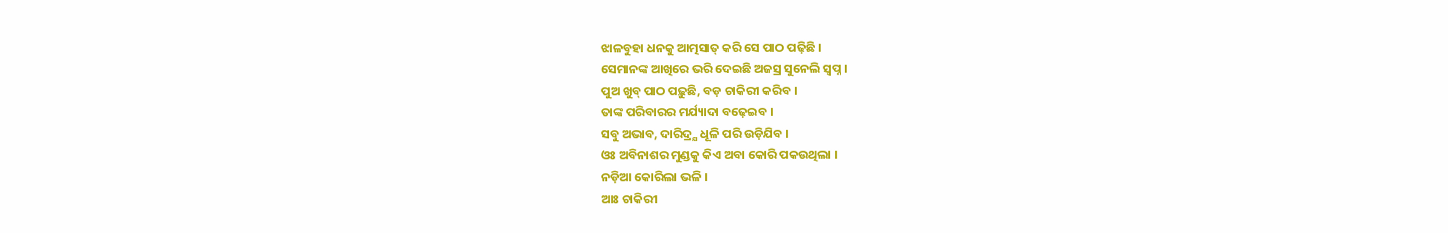ଝାଳବୁହା ଧନକୁ ଆତ୍ମସାତ୍‌ କରି ସେ ପାଠ ପଢ଼ିଛି ।
ସେମାନଙ୍କ ଆଖିରେ ଭରି ଦେଇଛି ଅଜସ୍ର ସୁନେଲି ସ୍ବପ୍ନ ।
ପୁଅ ଖୁବ୍‌ ପାଠ ପଢ଼ୁଛି, ବଡ଼ ଚାକିରୀ କରିବ ।
ତାଙ୍କ ପରିବାରର ମର୍ଯ୍ୟାଦା ବଢ଼େଇବ ।
ସବୁ ଅଭାବ, ଦାରିଦ୍ର୍ଯ ଧୂଳି ପରି ଉଡ଼ିଯିବ ।
ଓଃ ଅବିନାଶର ମୁଣ୍ଡକୁ କିଏ ଅବା କୋରି ପକଉଥିଲା ।
ନଡ଼ିଆ କୋରିଲା ଭଳି ।
ଆଃ ଚାକିରୀ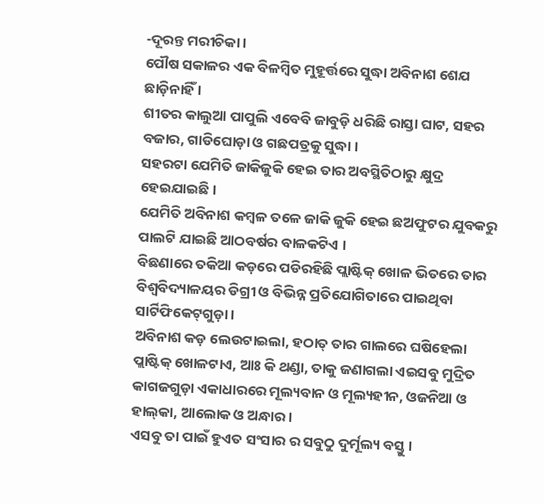-ଦୂରନ୍ତ ମରୀଚିକା ।
ପୌଷ ସକାଳର ଏକ ବିଳମ୍ବିତ ମୁହୂର୍ତ୍ତରେ ସୁଦ୍ଧା ଅବିନାଶ ଶେଯ ଛାଡ଼ିନାହିଁ ।
ଶୀତର କାଲୁଆ ପାପୁଲି ଏବେବି ଜାବୁଡ଼ି ଧରିଛି ରାସ୍ତା ଘାଟ, ସହର ବଜାର, ଗାଡିଘୋଡ଼ା ଓ ଗଛପତ୍ରକୁ ସୁଦ୍ଧା ।
ସହରଟା ଯେମିତି ଜାକିଜୁକି ହେଇ ତାର ଅବସ୍ଥିତିଠାରୁ କ୍ଷୁଦ୍ର ହେଇଯାଇଛି ।
ଯେମିତି ଅବିନାଶ କମ୍ବଳ ତଳେ ଜାକି ଜୁକି ହେଇ ଛଅଫୁଟର ଯୁବକରୁ ପାଲଟି ଯାଇଛି ଆଠବର୍ଷର ବାଳକଟିଏ ।
ବିଛଣାରେ ତକିଆ କଡ଼ରେ ପଡିରହିଛି ପ୍ଲାଷ୍ଟିକ୍‌ ଖୋଳ ଭିତରେ ତାର ବିଶ୍ବବିଦ୍ୟାଳୟର ଡିଗ୍ରୀ ଓ ବିଭିନ୍ନ ପ୍ରତିଯୋଗିତାରେ ପାଇଥିବା ସାର୍ଟିଫିକେଟ୍‌ଗୁଡ଼ା ।
ଅବିନାଶ କଡ଼ ଲେଉଟାଇଲା, ହଠାତ୍‌ ତାର ଗାଲରେ ଘଷିହେଲା ପ୍ଲାଷ୍ଟିକ୍‌ ଖୋଳଟାଏ, ଆଃ କି ଥଣ୍ଡା, ତାକୁ ଜଣାଗଲା ଏଇସବୁ ମୁଦ୍ରିତ କାଗଜଗୁଡ଼ା ଏକାଧାରରେ ମୂଲ୍ୟବାନ ଓ ମୂଲ୍ୟହୀନ, ଓଜନିଆ ଓ ହାଲ୍‌କା, ଆଲୋକ ଓ ଅନ୍ଧାର ।
ଏସବୁ ତା ପାଇଁ ହୁଏତ ସଂସାର ର ସବୁଠୁ ଦୁର୍ମୂଲ୍ୟ ବସ୍ତୁ ।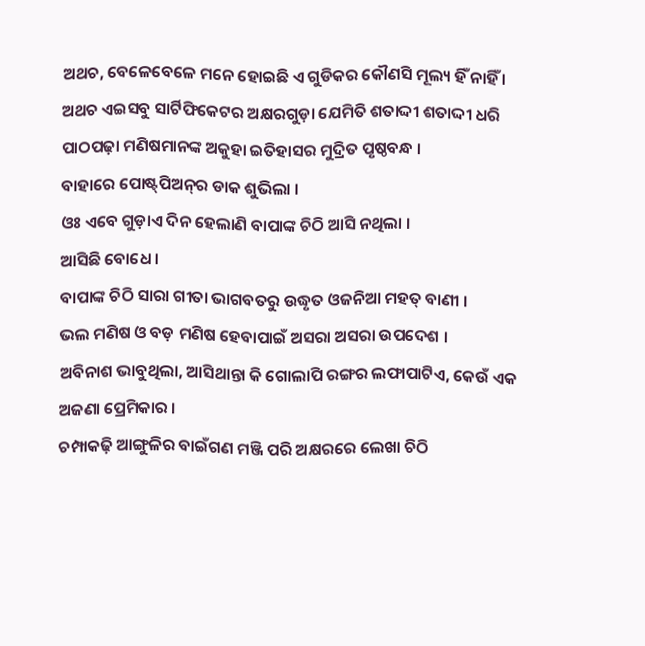ଅଥଚ, ବେଳେବେଳେ ମନେ ହୋଇଛି ଏ ଗୁଡିକର କୌଣସି ମୂଲ୍ୟ ହିଁ ନାହିଁ ।
ଅଥଚ ଏଇସବୁ ସାର୍ଟିଫିକେଟର ଅକ୍ଷରଗୁଡ଼ା ଯେମିତି ଶତାଦ୍ଦୀ ଶତାଦ୍ଦୀ ଧରି ପାଠପଢ଼ା ମଣିଷମାନଙ୍କ ଅକୁହା ଇତିହାସର ମୁଦ୍ରିତ ପୃଷ୍ଠବନ୍ଧ ।
ବାହାରେ ପୋଷ୍ଟ୍‌ପିଅନ୍‌ର ଡାକ ଶୁଭିଲା ।
ଓଃ ଏବେ ଗୁଡ଼ାଏ ଦିନ ହେଲାଣି ବାପାଙ୍କ ଚିଠି ଆସି ନଥିଲା ।
ଆସିଛି ବୋଧେ ।
ବାପାଙ୍କ ଚିଠି ସାରା ଗୀତା ଭାଗବତରୁ ଉଦ୍ଧୃତ ଓଜନିଆ ମହତ୍‌ ବାଣୀ ।
ଭଲ ମଣିଷ ଓ ବଡ଼ ମଣିଷ ହେବାପାଇଁ ଅସରା ଅସରା ଉପଦେଶ ।
ଅବିନାଶ ଭାବୁଥିଲା, ଆସିଥାନ୍ତା କି ଗୋଲାପି ରଙ୍ଗର ଲଫାପାଟିଏ, କେଉଁ ଏକ ଅଜଣା ପ୍ରେମିକାର ।
ଚମ୍ପାକଢ଼ି ଆଙ୍ଗୁଳିର ବାଇଁଗଣ ମଞ୍ଜି ପରି ଅକ୍ଷରରେ ଲେଖା ଚିଠି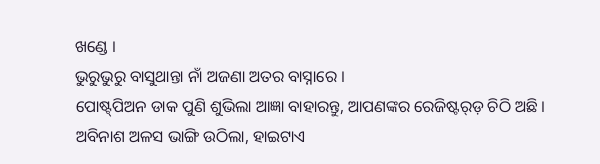ଖଣ୍ଡେ ।
ଭୁରୁଭୁରୁ ବାସୁଥାନ୍ତା ନାଁ ଅଜଣା ଅତର ବାସ୍ନାରେ ।
ପୋଷ୍ଟ୍‌ପିଅନ ଡାକ ପୁଣି ଶୁଭିଲା ଆଜ୍ଞା ବାହାରନ୍ତୁ, ଆପଣଙ୍କର ରେଜିଷ୍ଟର୍‌ଡ଼ ଚିଠି ଅଛି ।
ଅବିନାଶ ଅଳସ ଭାଙ୍ଗି ଉଠିଲା, ହାଇଟାଏ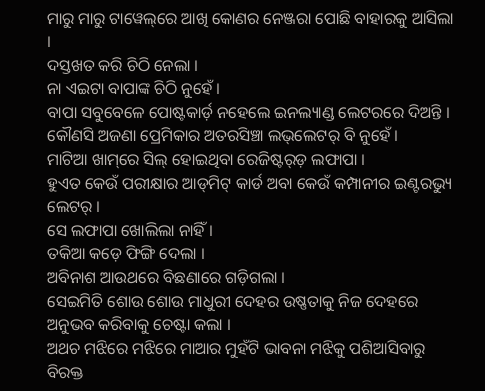ମାରୁ ମାରୁ ଟାୱେଲ୍‌ରେ ଆଖି କୋଣର ନେଞ୍ଜରା ପୋଛି ବାହାରକୁ ଆସିଲା ।
ଦସ୍ତଖତ କରି ଚିଠି ନେଲା ।
ନା ଏଇଟା ବାପାଙ୍କ ଚିଠି ନୁହେଁ ।
ବାପା ସବୁବେଳେ ପୋଷ୍ଟକାର୍ଡ଼ ନହେଲେ ଇନଲ୍ୟାଣ୍ଡ ଲେଟରରେ ଦିଅନ୍ତି ।
କୌଣସି ଅଜଣା ପ୍ରେମିକାର ଅତରସିଞ୍ଚା ଲଭ୍‌ଲେଟର୍‌ ବି ନୁହେଁ ।
ମାଟିଆ ଖାମ୍‌ରେ ସିଲ୍‌ ହୋଇଥିବା ରେଜିଷ୍ଟର୍‌ଡ଼ ଲଫାପା ।
ହୁଏତ କେଉଁ ପରୀକ୍ଷାର ଆଡ୍‌ମିଟ୍‌ କାର୍ଡ ଅବା କେଉଁ କମ୍ପାନୀର ଇଣ୍ଟରଭ୍ୟୁ ଲେଟର୍‌ ।
ସେ ଲଫାପା ଖୋଲିଲା ନାହିଁ ।
ତକିଆ କଡ଼େ ଫିଙ୍ଗି ଦେଲା ।
ଅବିନାଶ ଆଉଥରେ ବିଛଣାରେ ଗଡ଼ିଗଲା ।
ସେଇମିତି ଶୋଉ ଶୋଉ ମାଧୁରୀ ଦେହର ଉଷ୍ଣତାକୁ ନିଜ ଦେହରେ ଅନୁଭବ କରିବାକୁ ଚେଷ୍ଟା କଲା ।
ଅଥଚ ମଝିରେ ମଝିରେ ମାଆର ମୁହଁଟି ଭାବନା ମଝିକୁ ପଶିଆସିବାରୁ ବିରକ୍ତ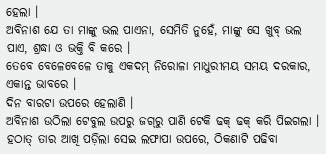ହେଲା ।
ଅବିନାଶ ଯେ ତା ମାଙ୍କୁ ଭଲ ପାଏନା, ସେମିତି ନୁହେଁ, ମାଙ୍କୁ ସେ ଖୁବ୍‌ ଭଲ ପାଏ, ଶ୍ରଦ୍ଧା ଓ ଭକ୍ତି ବି କରେ ।
ତେବେ ବେଳେବେଳେ ତାକୁ ଏକଦମ୍‌ ନିରୋଳା ମାଧୁରୀମୟ ସମୟ ଦରକାର, ଏକାନ୍ତ ଭାବରେ ।
ଦିନ ବାରଟା ଉପରେ ହେଲାଣି ।
ଅବିନାଶ ଉଠିଲା ଟେବୁଲ ଉପରୁ ଜଗ୍‌ରୁ ପାଣି ଟେକି ଢକ୍‌ ଢକ୍‌ କରି ପିଇଗଲା ।
ହଠାତ୍‌ ତାର ଆଖି ପଡ଼ିଲା ସେଇ ଲଫାପା ଉପରେ, ଠିକଣାଟି ପଢିବା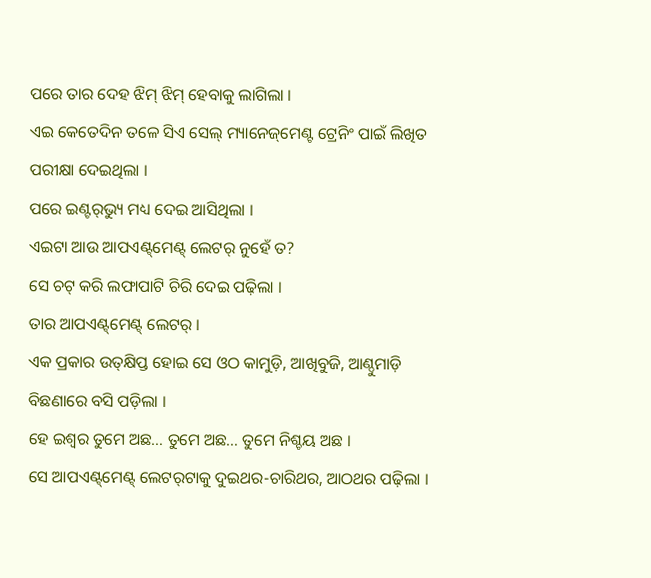ପରେ ତାର ଦେହ ଝିମ୍‌ ଝିମ୍‌ ହେବାକୁ ଲାଗିଲା ।
ଏଇ କେତେଦିନ ତଳେ ସିଏ ସେଲ୍‌ ମ୍ୟାନେଜ୍‌ମେଣ୍ଟ ଟ୍ରେନିଂ ପାଇଁ ଲିଖିତ ପରୀକ୍ଷା ଦେଇଥିଲା ।
ପରେ ଇଣ୍ଟର୍‌ଭ୍ୟୁ ମଧ୍ୟ ଦେଇ ଆସିଥିଲା ।
ଏଇଟା ଆଉ ଆପଏଣ୍ଟ୍‌ମେଣ୍ଟ୍‌ ଲେଟର୍‌ ନୁହେଁ ତ?
ସେ ଚଟ୍‌ କରି ଲଫାପାଟି ଚିରି ଦେଇ ପଢ଼ିଲା ।
ତାର ଆପଏଣ୍ଟ୍‌ମେଣ୍ଟ୍‌ ଲେଟର୍‌ ।
ଏକ ପ୍ରକାର ଉତ୍‌କ୍ଷିପ୍ତ ହୋଇ ସେ ଓଠ କାମୁଡ଼ି, ଆଖିବୁଜି, ଆଣ୍ଠୁମାଡ଼ି ବିଛଣାରେ ବସି ପଡ଼ିଲା ।
ହେ ଇଶ୍ବର ତୁମେ ଅଛ… ତୁମେ ଅଛ… ତୁମେ ନିଶ୍ଚୟ ଅଛ ।
ସେ ଆପଏଣ୍ଟ୍‌ମେଣ୍ଟ୍‌ ଲେଟର୍‌ଟାକୁ ଦୁଇଥର-ଚାରିଥର, ଆଠଥର ପଢ଼ିଲା ।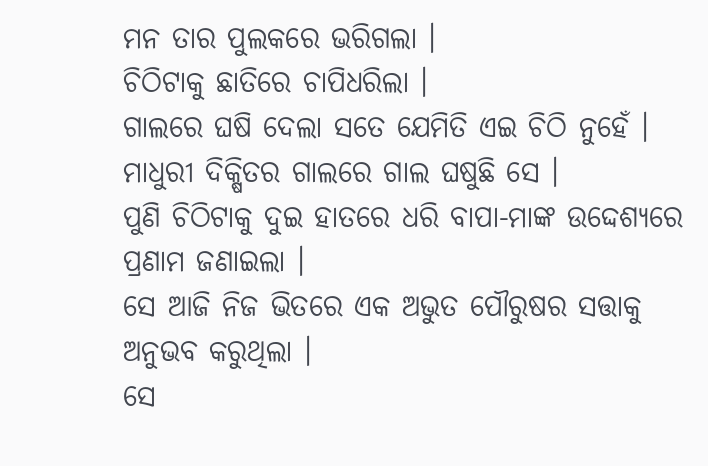ମନ ତାର ପୁଲକରେ ଭରିଗଲା ।
ଚିଠିଟାକୁ ଛାତିରେ ଚାପିଧରିଲା ।
ଗାଲରେ ଘଷି ଦେଲା ସତେ ଯେମିତି ଏଇ ଚିଠି ନୁହେଁ ।
ମାଧୁରୀ ଦିକ୍ଷିତର ଗାଲରେ ଗାଲ ଘଷୁଛି ସେ ।
ପୁଣି ଚିଠିଟାକୁ ଦୁଇ ହାତରେ ଧରି ବାପା-ମାଙ୍କ ଉଦ୍ଦେଶ୍ୟରେ ପ୍ରଣାମ ଜଣାଇଲା ।
ସେ ଆଜି ନିଜ ଭିତରେ ଏକ ଅଭୁତ ପୌରୁଷର ସତ୍ତାକୁ ଅନୁଭବ କରୁଥିଲା ।
ସେ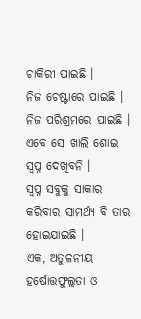ଚାକିରୀ ପାଇଛି ।
ନିଜ ଚେଷ୍ଟାରେ ପାଇଛି ।
ନିଜ ପରିଶ୍ରମରେ ପାଇଛି ।
ଏବେ ସେ ଖାଲି ଶୋଇ ସ୍ବପ୍ନ ଦେଖିବନି ।
ସ୍ବପ୍ନ ସବୁକୁ ସାକାର କରିବାର ସାମର୍ଥ୍ୟ ବି ତାର ହୋଇଯାଇଛି ।
ଏକ, ଅତୁଳନୀୟ ହର୍ଷୋତ୍ତଫୁଲ୍ଲତା ଓ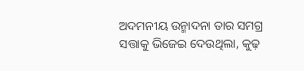ଅଦମନୀୟ ଉନ୍ମାଦନା ତାର ସମଗ୍ର ସତ୍ତାକୁ ଭିଜେଇ ଦେଉଥିଲା, କୁଢ଼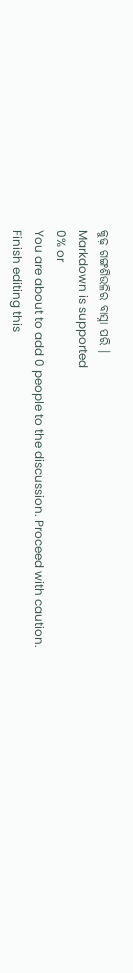କୁଢ଼ ଗଙ୍ଗଶିଉଳିର ବାସ୍ନା ପରି ।
Markdown is supported
0% or
You are about to add 0 people to the discussion. Proceed with caution.
Finish editing this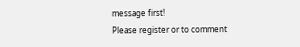message first!
Please register or to comment